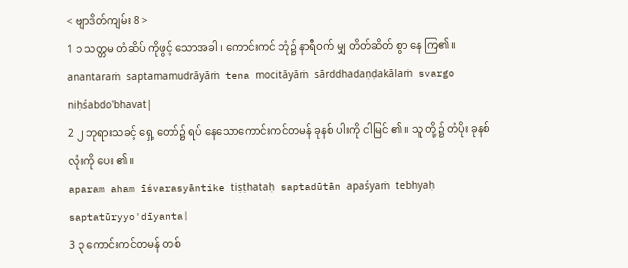< ဗျာဒိတ်ကျမ်း 8 >
1 ၁ သတ္တမ တံဆိပ် ကိုဖွင့် သောအခါ ၊ ကောင်းကင် ဘုံ၌ နာရီဝက် မျှ တိတ်ဆိတ် စွာ နေ ကြ၏။
anantaraṁ saptamamudrāyāṁ tena mocitāyāṁ sārddhadaṇḍakālaṁ svargo niḥśabdo'bhavat|
2 ၂ ဘုရားသခင့် ရှေ့ တော်၌ ရပ် နေသောကောင်းကင်တမန် ခုနစ် ပါးကို ငါမြင် ၏။ သူ တို့၌ တံပိုး ခုနစ် လုံးကို ပေး ၏။
aparam aham īśvarasyāntike tiṣṭhataḥ saptadūtān apaśyaṁ tebhyaḥ saptatūryyo'dīyanta|
3 ၃ ကောင်းကင်တမန် တစ်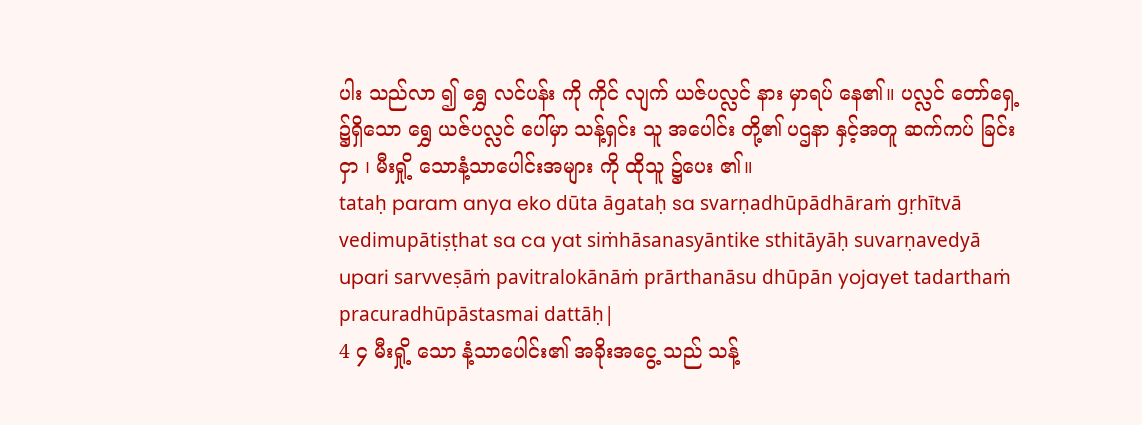ပါး သည်လာ ၍ ရွှေ လင်ပန်း ကို ကိုင် လျက် ယဇ်ပလ္လင် နား မှာရပ် နေ၏။ ပလ္လင် တော်ရှေ့ ၌ရှိသော ရွှေ ယဇ်ပလ္လင် ပေါ်မှာ သန့်ရှင်း သူ အပေါင်း တို့၏ ပဌနာ နှင့်အတူ ဆက်ကပ် ခြင်းငှာ ၊ မီးရှို့ သောနံ့သာပေါင်းအများ ကို ထိုသူ ၌ပေး ၏။
tataḥ param anya eko dūta āgataḥ sa svarṇadhūpādhāraṁ gṛhītvā vedimupātiṣṭhat sa ca yat siṁhāsanasyāntike sthitāyāḥ suvarṇavedyā upari sarvveṣāṁ pavitralokānāṁ prārthanāsu dhūpān yojayet tadarthaṁ pracuradhūpāstasmai dattāḥ|
4 ၄ မီးရှို့ သော နံ့သာပေါင်း၏ အခိုးအငွေ့ သည် သန့်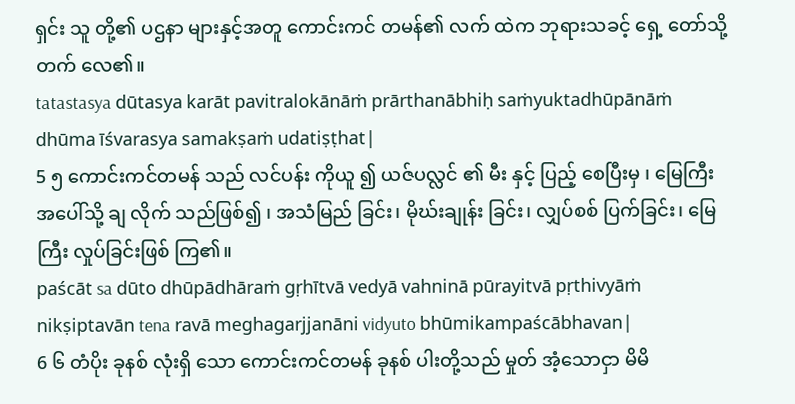ရှင်း သူ တို့၏ ပဌနာ များနှင့်အတူ ကောင်းကင် တမန်၏ လက် ထဲက ဘုရားသခင့် ရှေ့ တော်သို့ တက် လေ၏။
tatastasya dūtasya karāt pavitralokānāṁ prārthanābhiḥ saṁyuktadhūpānāṁ dhūma īśvarasya samakṣaṁ udatiṣṭhat|
5 ၅ ကောင်းကင်တမန် သည် လင်ပန်း ကိုယူ ၍ ယဇ်ပလ္လင် ၏ မီး နှင့် ပြည့် စေပြီးမှ ၊ မြေကြီး အပေါ်သို့ ချ လိုက် သည်ဖြစ်၍ ၊ အသံမြည် ခြင်း၊ မိုဃ်းချုန်း ခြင်း၊ လျှပ်စစ် ပြက်ခြင်း၊ မြေကြီး လှုပ်ခြင်းဖြစ် ကြ၏။
paścāt sa dūto dhūpādhāraṁ gṛhītvā vedyā vahninā pūrayitvā pṛthivyāṁ nikṣiptavān tena ravā meghagarjjanāni vidyuto bhūmikampaścābhavan|
6 ၆ တံပိုး ခုနစ် လုံးရှိ သော ကောင်းကင်တမန် ခုနစ် ပါးတို့သည် မှုတ် အံ့သောငှာ မိမိ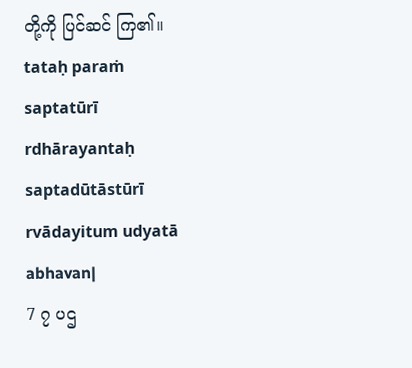တို့ကို ပြင်ဆင် ကြ၏။
tataḥ paraṁ saptatūrī rdhārayantaḥ saptadūtāstūrī rvādayitum udyatā abhavan|
7 ၇ ပဌ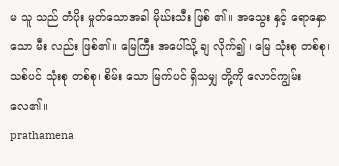မ သူ သည် တံပိုး မှုတ်သောအခါ မိုဃ်းသီး ဖြစ် ၏။ အသွေး နှင့် ရောနှော သော မီး လည်း ဖြစ်၏။ မြေကြီး အပေါ်သို့ ချ လိုက်၍ ၊ မြေ သုံးစု တစ်စု၊ သစ်ပင် သုံးစု တစ်စု၊ စိမ်း သော မြက်ပင် ရှိသမျှ တို့ကို လောင်ကျွမ်း လေ၏။
prathamena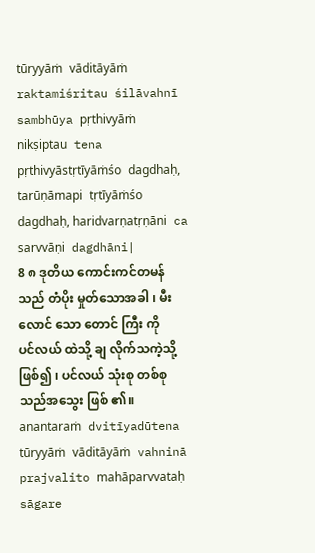tūryyāṁ vāditāyāṁ raktamiśritau śilāvahnī sambhūya pṛthivyāṁ nikṣiptau tena pṛthivyāstṛtīyāṁśo dagdhaḥ, tarūṇāmapi tṛtīyāṁśo dagdhaḥ, haridvarṇatṛṇāni ca sarvvāṇi dagdhāni|
8 ၈ ဒုတိယ ကောင်းကင်တမန် သည် တံပိုး မှုတ်သောအခါ ၊ မီး လောင် သော တောင် ကြီး ကို ပင်လယ် ထဲသို့ ချ လိုက်သကဲ့သို့ ဖြစ်၍ ၊ ပင်လယ် သုံးစု တစ်စုသည်အသွေး ဖြစ် ၏။
anantaraṁ dvitīyadūtena tūryyāṁ vāditāyāṁ vahninā prajvalito mahāparvvataḥ sāgare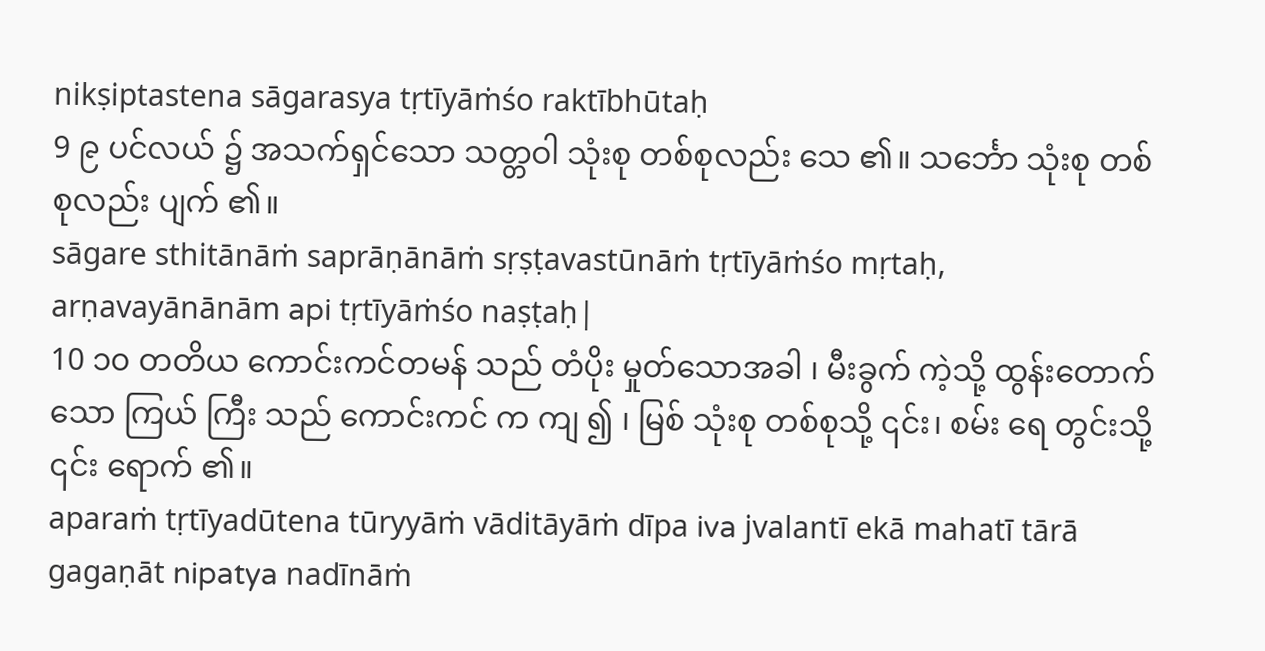nikṣiptastena sāgarasya tṛtīyāṁśo raktībhūtaḥ
9 ၉ ပင်လယ် ၌ အသက်ရှင်သော သတ္တဝါ သုံးစု တစ်စုလည်း သေ ၏။ သင်္ဘော သုံးစု တစ်စုလည်း ပျက် ၏။
sāgare sthitānāṁ saprāṇānāṁ sṛṣṭavastūnāṁ tṛtīyāṁśo mṛtaḥ, arṇavayānānām api tṛtīyāṁśo naṣṭaḥ|
10 ၁၀ တတိယ ကောင်းကင်တမန် သည် တံပိုး မှုတ်သောအခါ ၊ မီးခွက် ကဲ့သို့ ထွန်းတောက် သော ကြယ် ကြီး သည် ကောင်းကင် က ကျ ၍ ၊ မြစ် သုံးစု တစ်စုသို့ ၎င်း၊ စမ်း ရေ တွင်းသို့ ၎င်း ရောက် ၏။
aparaṁ tṛtīyadūtena tūryyāṁ vāditāyāṁ dīpa iva jvalantī ekā mahatī tārā gagaṇāt nipatya nadīnāṁ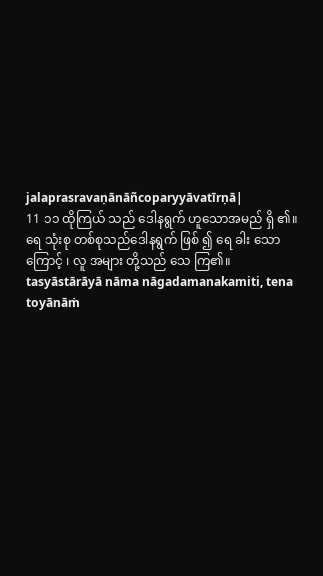jalaprasravaṇānāñcoparyyāvatīrṇā|
11 ၁၁ ထိုကြယ် သည် ဒေါနရွက် ဟူသောအမည် ရှိ ၏။ ရေ သုံးစု တစ်စုသည်ဒေါနရွက် ဖြစ် ၍ ရေ ခါး သောကြောင့် ၊ လူ အများ တို့သည် သေ ကြ၏။
tasyāstārāyā nāma nāgadamanakamiti, tena toyānāṁ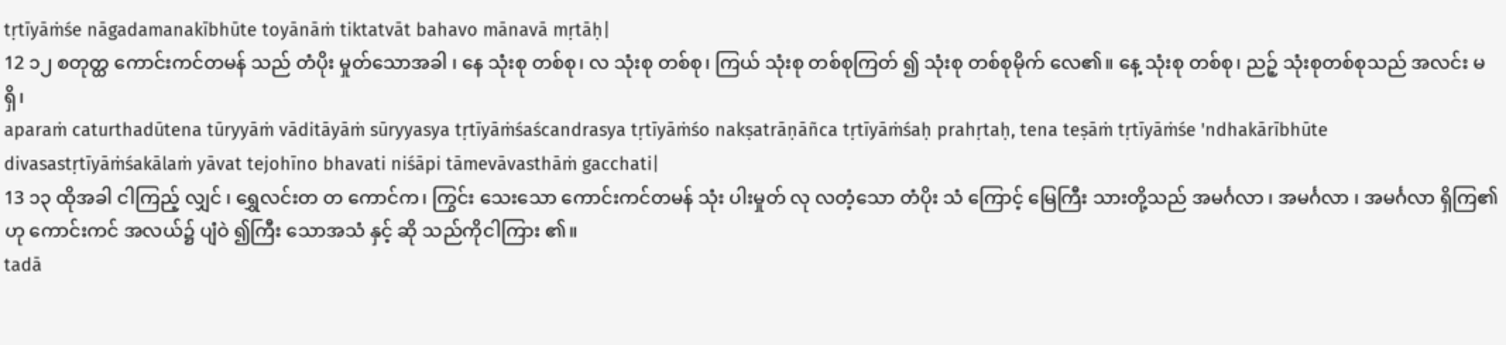tṛtīyāṁśe nāgadamanakībhūte toyānāṁ tiktatvāt bahavo mānavā mṛtāḥ|
12 ၁၂ စတုတ္ထ ကောင်းကင်တမန် သည် တံပိုး မှုတ်သောအခါ ၊ နေ သုံးစု တစ်စု၊ လ သုံးစု တစ်စု၊ ကြယ် သုံးစု တစ်စုကြတ် ၍ သုံးစု တစ်စုမိုက် လေ၏။ နေ့ သုံးစု တစ်စု၊ ညဉ့် သုံးစုတစ်စုသည် အလင်း မ ရှိ၊
aparaṁ caturthadūtena tūryyāṁ vāditāyāṁ sūryyasya tṛtīyāṁśaścandrasya tṛtīyāṁśo nakṣatrāṇāñca tṛtīyāṁśaḥ prahṛtaḥ, tena teṣāṁ tṛtīyāṁśe 'ndhakārībhūte divasastṛtīyāṁśakālaṁ yāvat tejohīno bhavati niśāpi tāmevāvasthāṁ gacchati|
13 ၁၃ ထိုအခါ ငါကြည့် လျှင် ၊ ရွှေလင်းတ တ ကောင်က၊ ကြွင်း သေးသော ကောင်းကင်တမန် သုံး ပါးမှုတ် လု လတံ့သော တံပိုး သံ ကြောင့် မြေကြီး သားတို့သည် အမင်္ဂလာ ၊ အမင်္ဂလာ ၊ အမင်္ဂလာ ရှိကြ၏ဟု ကောင်းကင် အလယ်၌ ပျံဝဲ ၍ကြီး သောအသံ နှင့် ဆို သည်ကိုငါကြား ၏။
tadā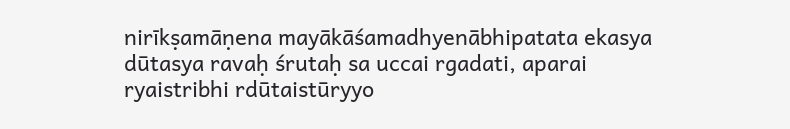nirīkṣamāṇena mayākāśamadhyenābhipatata ekasya dūtasya ravaḥ śrutaḥ sa uccai rgadati, aparai ryaistribhi rdūtaistūryyo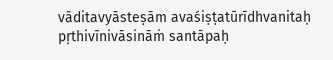vāditavyāsteṣām avaśiṣṭatūrīdhvanitaḥ pṛthivīnivāsināṁ santāpaḥ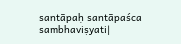santāpaḥ santāpaśca sambhaviṣyati|